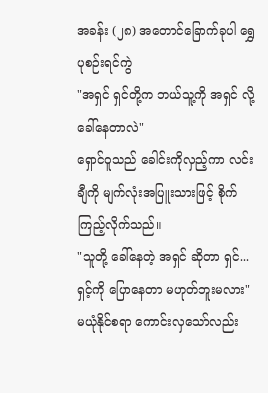အခန်း (၂၈) အတောင်ခြောက်ခုပါ ရွှေပုစဉ်းရင်ကွဲ
"အရှင် ရှင်တို့က ဘယ်သူ့ကို အရှင် လို့ ခေါ်နေတာလဲ"
ရှောင်ဝူသည် ခေါင်းကိုလှည့်ကာ လင်းချီကို မျက်လုံးအပြူးသားဖြင့် စိုက်ကြည့်လိုက်သည်။
"သူတို့ ခေါ်နေတဲ့ အရှင် ဆိုတာ ရှင်... ရှင့်ကို ပြောနေတာ မဟုတ်ဘူးမလား"
မယုံနိုင်စရာ ကောင်းလှသော်လည်း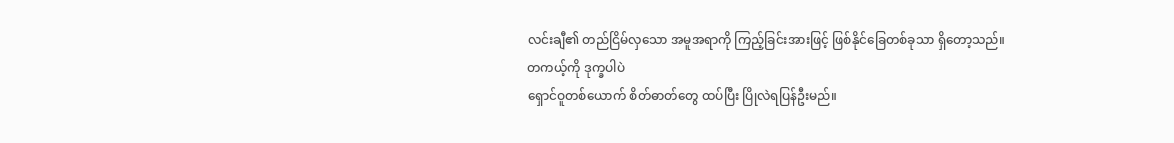လင်းချီ၏ တည်ငြိမ်လှသော အမူအရာကို ကြည့်ခြင်းအားဖြင့် ဖြစ်နိုင်ခြေတစ်ခုသာ ရှိတော့သည်။
တကယ့်ကို ဒုက္ခပါပဲ
ရှောင်ဝူတစ်ယောက် စိတ်ဓာတ်တွေ ထပ်ပြီး ပြိုလဲရပြန်ဦးမည်။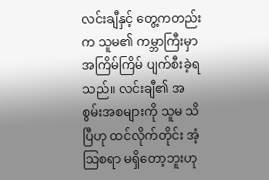လင်းချီနှင့် တွေ့ကတည်းက သူမ၏ ကမ္ဘာကြီးမှာ အကြိမ်ကြိမ် ပျက်စီးခဲ့ရသည်။ လင်းချီ၏ အစွမ်းအစများကို သူမ သိပြီဟု ထင်လိုက်တိုင်း အံ့သြစရာ မရှိတော့ဘူးဟု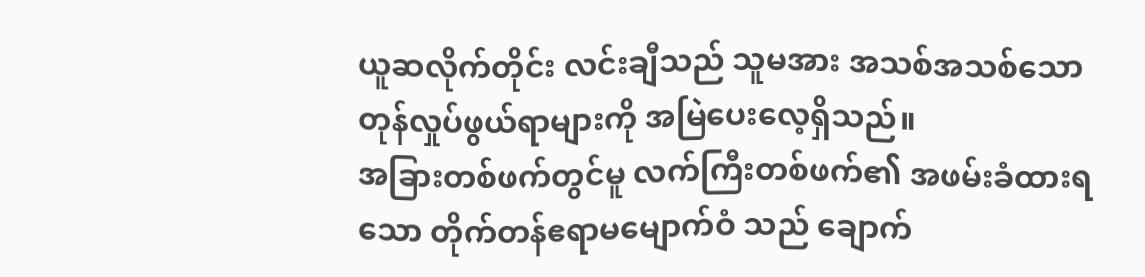ယူဆလိုက်တိုင်း လင်းချီသည် သူမအား အသစ်အသစ်သော တုန်လှုပ်ဖွယ်ရာများကို အမြဲပေးလေ့ရှိသည်။
အခြားတစ်ဖက်တွင်မူ လက်ကြီးတစ်ဖက်၏ အဖမ်းခံထားရသော တိုက်တန်ဧရာမမျောက်ဝံ သည် ချောက်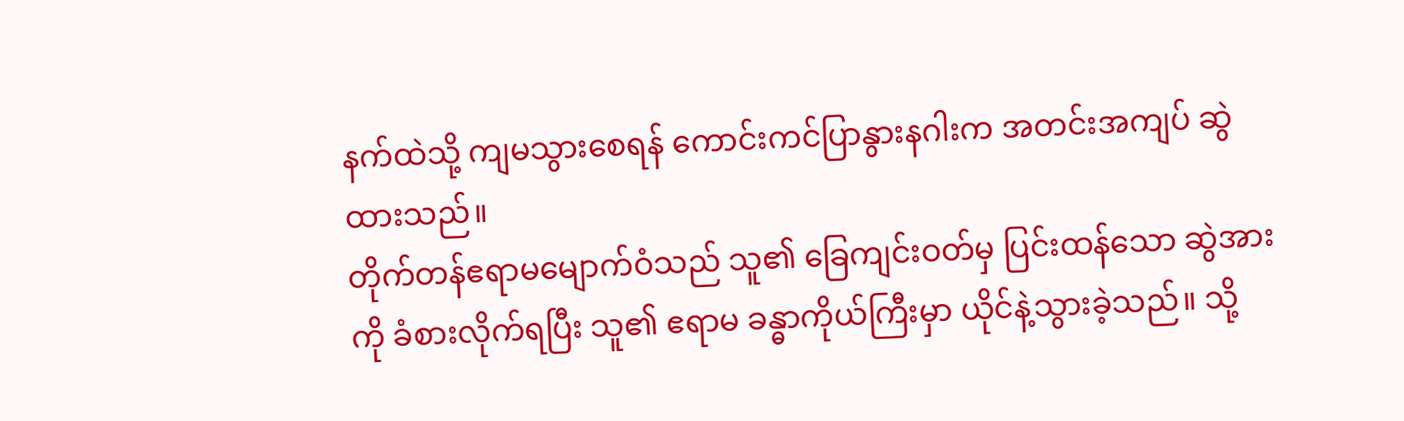နက်ထဲသို့ ကျမသွားစေရန် ကောင်းကင်ပြာနွားနဂါးက အတင်းအကျပ် ဆွဲထားသည်။
တိုက်တန်ဧရာမမျောက်ဝံသည် သူ၏ ခြေကျင်းဝတ်မှ ပြင်းထန်သော ဆွဲအားကို ခံစားလိုက်ရပြီး သူ၏ ဧရာမ ခန္ဓာကိုယ်ကြီးမှာ ယိုင်နဲ့သွားခဲ့သည်။ သို့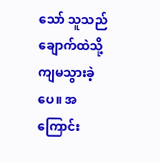သော် သူသည် ချောက်ထဲသို့ ကျမသွားခဲ့ပေ။ အကြောင်း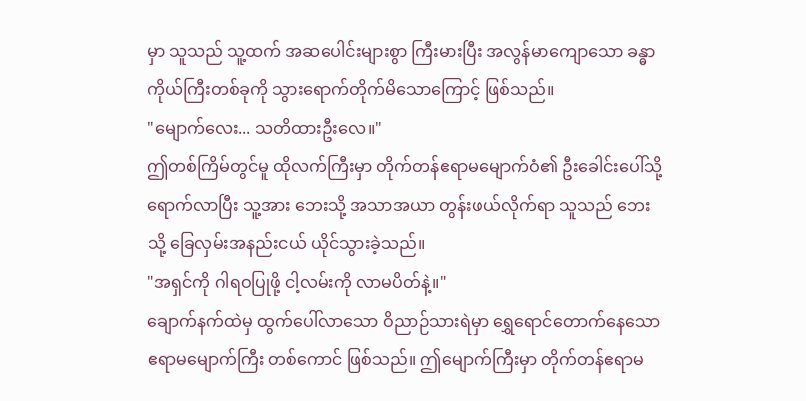မှာ သူသည် သူ့ထက် အဆပေါင်းများစွာ ကြီးမားပြီး အလွန်မာကျောသော ခန္ဓာကိုယ်ကြီးတစ်ခုကို သွားရောက်တိုက်မိသောကြောင့် ဖြစ်သည်။
"မျောက်လေး... သတိထားဦးလေ။"
ဤတစ်ကြိမ်တွင်မူ ထိုလက်ကြီးမှာ တိုက်တန်ဧရာမမျောက်ဝံ၏ ဦးခေါင်းပေါ်သို့ ရောက်လာပြီး သူ့အား ဘေးသို့ အသာအယာ တွန်းဖယ်လိုက်ရာ သူသည် ဘေးသို့ ခြေလှမ်းအနည်းငယ် ယိုင်သွားခဲ့သည်။
"အရှင်ကို ဂါရဝပြုဖို့ ငါ့လမ်းကို လာမပိတ်နဲ့။"
ချောက်နက်ထဲမှ ထွက်ပေါ်လာသော ဝိညာဉ်သားရဲမှာ ရွှေရောင်တောက်နေသော ဧရာမမျောက်ကြီး တစ်ကောင် ဖြစ်သည်။ ဤမျောက်ကြီးမှာ တိုက်တန်ဧရာမ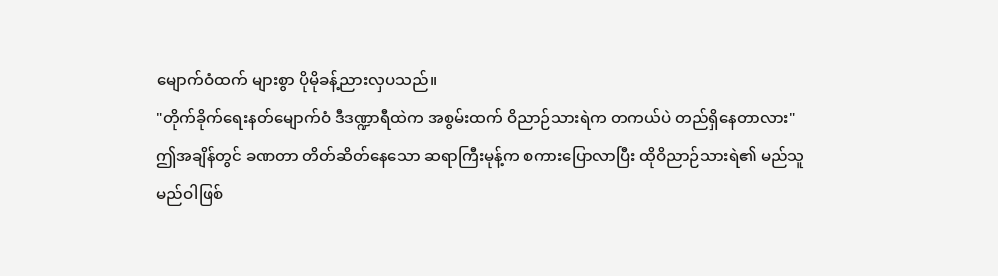မျောက်ဝံထက် များစွာ ပိုမိုခန့်ညားလှပသည်။
"တိုက်ခိုက်ရေးနတ်မျောက်ဝံ ဒီဒဏ္ဍာရီထဲက အစွမ်းထက် ဝိညာဉ်သားရဲက တကယ်ပဲ တည်ရှိနေတာလား"
ဤအချိန်တွင် ခဏတာ တိတ်ဆိတ်နေသော ဆရာကြီးမုန့်က စကားပြောလာပြီး ထိုဝိညာဉ်သားရဲ၏ မည်သူမည်ဝါဖြစ်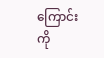ကြောင်းကို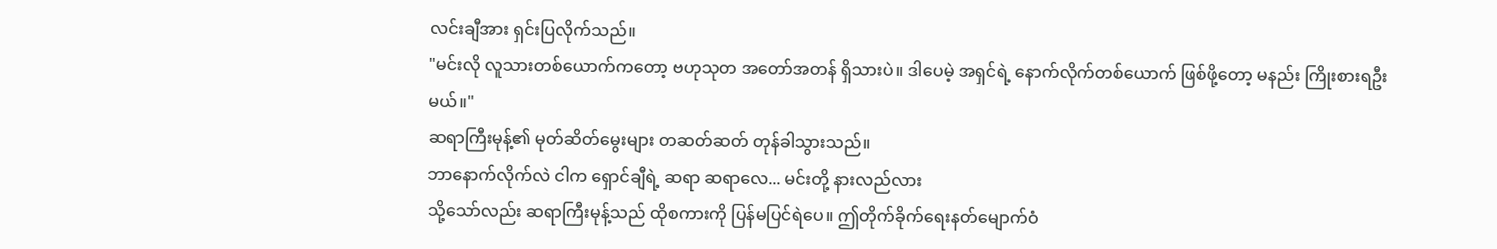လင်းချီအား ရှင်းပြလိုက်သည်။
"မင်းလို လူသားတစ်ယောက်ကတော့ ဗဟုသုတ အတော်အတန် ရှိသားပဲ။ ဒါပေမဲ့ အရှင်ရဲ့ နောက်လိုက်တစ်ယောက် ဖြစ်ဖို့တော့ မနည်း ကြိုးစားရဦးမယ်။"
ဆရာကြီးမုန့်၏ မုတ်ဆိတ်မွေးများ တဆတ်ဆတ် တုန်ခါသွားသည်။
ဘာနောက်လိုက်လဲ ငါက ရှောင်ချီရဲ့ ဆရာ ဆရာလေ... မင်းတို့ နားလည်လား
သို့သော်လည်း ဆရာကြီးမုန့်သည် ထိုစကားကို ပြန်မပြင်ရဲပေ။ ဤတိုက်ခိုက်ရေးနတ်မျောက်ဝံ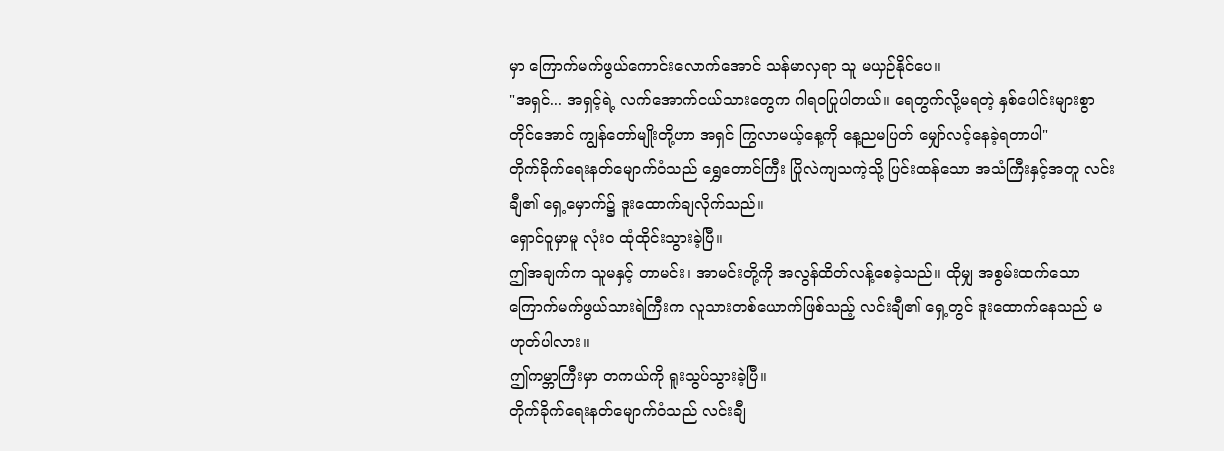မှာ ကြောက်မက်ဖွယ်ကောင်းလောက်အောင် သန်မာလှရာ သူ မယှဉ်နိုင်ပေ။
"အရှင်... အရှင့်ရဲ့ လက်အောက်ငယ်သားတွေက ဂါရဝပြုပါတယ်။ ရေတွက်လို့မရတဲ့ နှစ်ပေါင်းများစွာတိုင်အောင် ကျွန်တော်မျိုးတို့ဟာ အရှင် ကြွလာမယ့်နေ့ကို နေ့ညမပြတ် မျှော်လင့်နေခဲ့ရတာပါ"
တိုက်ခိုက်ရေးနတ်မျောက်ဝံသည် ရွှေတောင်ကြီး ပြိုလဲကျသကဲ့သို့ ပြင်းထန်သော အသံကြီးနှင့်အတူ လင်းချီ၏ ရှေ့မှောက်၌ ဒူးထောက်ချလိုက်သည်။
ရှောင်ဝူမှာမူ လုံးဝ ထုံထိုင်းသွားခဲ့ပြီ။
ဤအချက်က သူမနှင့် တာမင်း၊ အာမင်းတို့ကို အလွန်ထိတ်လန့်စေခဲ့သည်။ ထိုမျှ အစွမ်းထက်သော ကြောက်မက်ဖွယ်သားရဲကြီးက လူသားတစ်ယောက်ဖြစ်သည့် လင်းချီ၏ ရှေ့တွင် ဒူးထောက်နေသည် မဟုတ်ပါလား။
ဤကမ္ဘာကြီးမှာ တကယ်ကို ရူးသွပ်သွားခဲ့ပြီ။
တိုက်ခိုက်ရေးနတ်မျောက်ဝံသည် လင်းချီ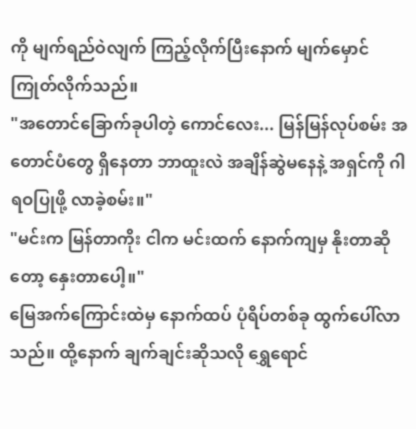ကို မျက်ရည်ဝဲလျက် ကြည့်လိုက်ပြီးနောက် မျက်မှောင်ကြုတ်လိုက်သည်။
"အတောင်ခြောက်ခုပါတဲ့ ကောင်လေး... မြန်မြန်လုပ်စမ်း အတောင်ပံတွေ ရှိနေတာ ဘာထူးလဲ အချိန်ဆွဲမနေနဲ့ အရှင်ကို ဂါရဝပြုဖို့ လာခဲ့စမ်း။"
"မင်းက မြန်တာကိုး ငါက မင်းထက် နောက်ကျမှ နိုးတာဆိုတော့ နှေးတာပေါ့။"
မြေအက်ကြောင်းထဲမှ နောက်ထပ် ပုံရိပ်တစ်ခု ထွက်ပေါ်လာသည်။ ထို့နောက် ချက်ချင်းဆိုသလို ရွှေရောင်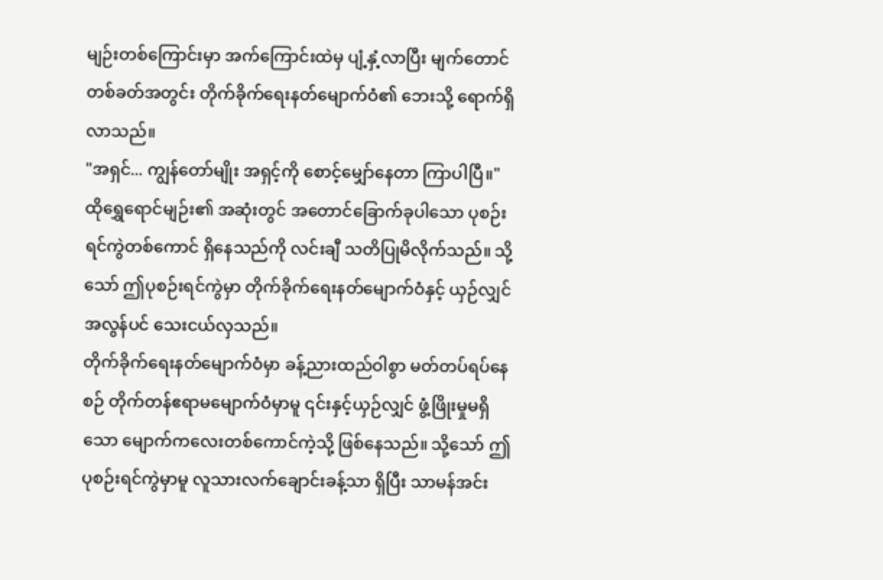မျဉ်းတစ်ကြောင်းမှာ အက်ကြောင်းထဲမှ ပျံ့နှံ့လာပြီး မျက်တောင်တစ်ခတ်အတွင်း တိုက်ခိုက်ရေးနတ်မျောက်ဝံ၏ ဘေးသို့ ရောက်ရှိလာသည်။
"အရှင်... ကျွန်တော်မျိုး အရှင့်ကို စောင့်မျှော်နေတာ ကြာပါပြီ။"
ထိုရွှေရောင်မျဉ်း၏ အဆုံးတွင် အတောင်ခြောက်ခုပါသော ပုစဉ်းရင်ကွဲတစ်ကောင် ရှိနေသည်ကို လင်းချီ သတိပြုမိလိုက်သည်။ သို့သော် ဤပုစဉ်းရင်ကွဲမှာ တိုက်ခိုက်ရေးနတ်မျောက်ဝံနှင့် ယှဉ်လျှင် အလွန်ပင် သေးငယ်လှသည်။
တိုက်ခိုက်ရေးနတ်မျောက်ဝံမှာ ခန့်ညားထည်ဝါစွာ မတ်တပ်ရပ်နေစဉ် တိုက်တန်ဧရာမမျောက်ဝံမှာမူ ၎င်းနှင့်ယှဉ်လျှင် ဖွံ့ဖြိုးမှုမရှိသော မျောက်ကလေးတစ်ကောင်ကဲ့သို့ ဖြစ်နေသည်။ သို့သော် ဤပုစဉ်းရင်ကွဲမှာမူ လူသားလက်ချောင်းခန့်သာ ရှိပြီး သာမန်အင်း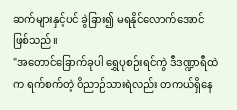ဆက်များနှင့်ပင် ခွဲခြား၍ မရနိုင်လောက်အောင် ဖြစ်သည်။
"အတောင်ခြောက်ခုပါ ရွှေပုစဉ်းရင်ကွဲ ဒီဒဏ္ဍာရီထဲက ရက်စက်တဲ့ ဝိညာဉ်သားရဲလည်း တကယ်ရှိနေ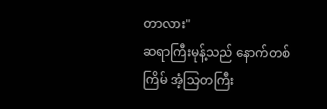တာလား"
ဆရာကြီးမုန့်သည် နောက်တစ်ကြိမ် အံ့သြတကြီး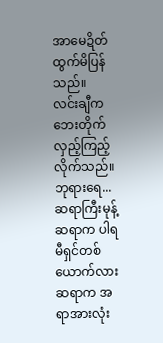အာမေဍိတ် ထွက်မိပြန်သည်။
လင်းချီက ဘေးတိုက်လှည့်ကြည့်လိုက်သည်။
ဘုရားရေ... ဆရာကြီးမုန့် ဆရာက ပါရမီရှင်တစ်ယောက်လား ဆရာက အရာအားလုံး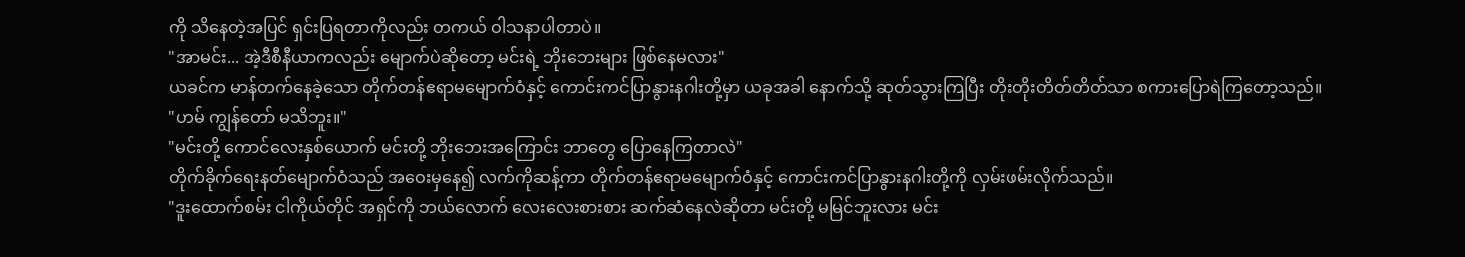ကို သိနေတဲ့အပြင် ရှင်းပြရတာကိုလည်း တကယ် ဝါသနာပါတာပဲ။
"အာမင်း... အဲ့ဒီစီနီယာကလည်း မျောက်ပဲဆိုတော့ မင်းရဲ့ ဘိုးဘေးများ ဖြစ်နေမလား"
ယခင်က မာန်တက်နေခဲ့သော တိုက်တန်ဧရာမမျောက်ဝံနှင့် ကောင်းကင်ပြာနွားနဂါးတို့မှာ ယခုအခါ နောက်သို့ ဆုတ်သွားကြပြီး တိုးတိုးတိတ်တိတ်သာ စကားပြောရဲကြတော့သည်။
"ဟမ် ကျွန်တော် မသိဘူး။"
"မင်းတို့ ကောင်လေးနှစ်ယောက် မင်းတို့ ဘိုးဘေးအကြောင်း ဘာတွေ ပြောနေကြတာလဲ"
တိုက်ခိုက်ရေးနတ်မျောက်ဝံသည် အဝေးမှနေ၍ လက်ကိုဆန့်ကာ တိုက်တန်ဧရာမမျောက်ဝံနှင့် ကောင်းကင်ပြာနွားနဂါးတို့ကို လှမ်းဖမ်းလိုက်သည်။
"ဒူးထောက်စမ်း ငါကိုယ်တိုင် အရှင်ကို ဘယ်လောက် လေးလေးစားစား ဆက်ဆံနေလဲဆိုတာ မင်းတို့ မမြင်ဘူးလား မင်း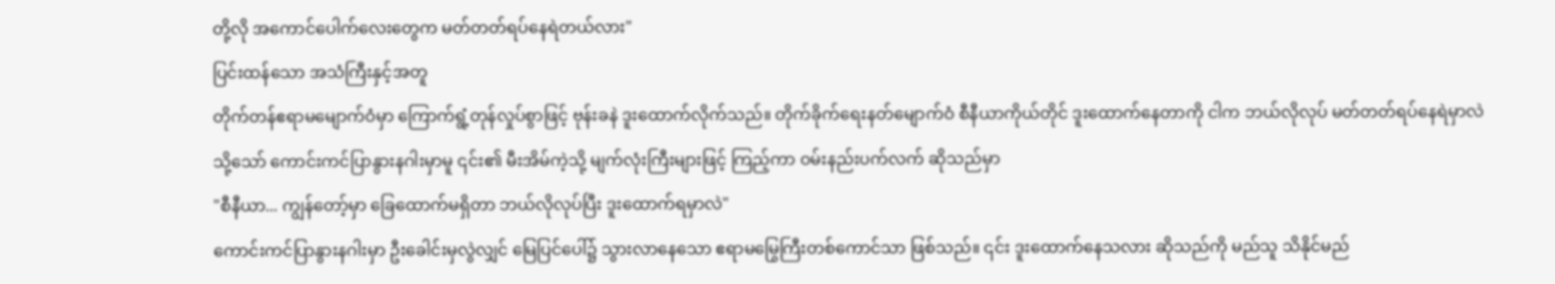တို့လို အကောင်ပေါက်လေးတွေက မတ်တတ်ရပ်နေရဲတယ်လား"
ပြင်းထန်သော အသံကြီးနှင့်အတူ
တိုက်တန်ဧရာမမျောက်ဝံမှာ ကြောက်ရွံ့တုန်လှုပ်စွာဖြင့် ဗုန်းခနဲ ဒူးထောက်လိုက်သည်။ တိုက်ခိုက်ရေးနတ်မျောက်ဝံ စီနီယာကိုယ်တိုင် ဒူးထောက်နေတာကို ငါက ဘယ်လိုလုပ် မတ်တတ်ရပ်နေရဲမှာလဲ
သို့သော် ကောင်းကင်ပြာနွားနဂါးမှာမူ ၎င်း၏ မီးအိမ်ကဲ့သို့ မျက်လုံးကြီးများဖြင့် ကြည့်ကာ ဝမ်းနည်းပက်လက် ဆိုသည်မှာ
"စီနီယာ... ကျွန်တော့်မှာ ခြေထောက်မရှိတာ ဘယ်လိုလုပ်ပြီး ဒူးထောက်ရမှာလဲ"
ကောင်းကင်ပြာနွားနဂါးမှာ ဦးခေါင်းမှလွဲလျှင် မြေပြင်ပေါ်၌ သွားလာနေသော ဧရာမမြွေကြီးတစ်ကောင်သာ ဖြစ်သည်။ ၎င်း ဒူးထောက်နေသလား ဆိုသည်ကို မည်သူ သိနိုင်မည်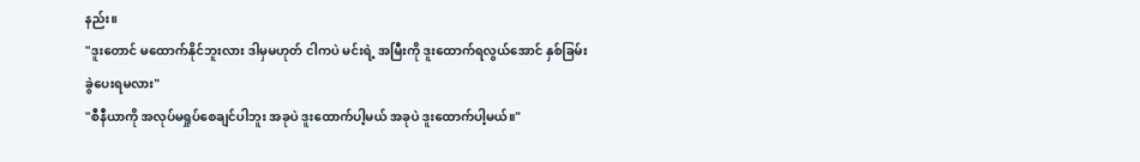နည်း။
"ဒူးတောင် မထောက်နိုင်ဘူးလား ဒါမှမဟုတ် ငါကပဲ မင်းရဲ့ အမြီးကို ဒူးထောက်ရလွယ်အောင် နှစ်ခြမ်းခွဲပေးရမလား"
"စီနီယာကို အလုပ်မရှုပ်စေချင်ပါဘူး အခုပဲ ဒူးထောက်ပါ့မယ် အခုပဲ ဒူးထောက်ပါ့မယ်။"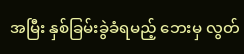အမြီး နှစ်ခြမ်းခွဲခံရမည့် ဘေးမှ လွတ်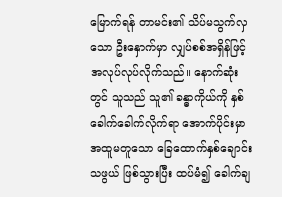မြောက်ရန် တာမင်း၏ သိပ်မသွက်လှသော ဦးနှောက်မှာ လျှပ်စစ်အရှိန်ဖြင့် အလုပ်လုပ်လိုက်သည်။ နောက်ဆုံးတွင် သူသည် သူ၏ ခန္ဓာကိုယ်ကို နှစ်ခေါက်ခေါက်လိုက်ရာ အောက်ပိုင်းမှာ အထူမတူသော ခြေထောက်နှစ်ချောင်းသဖွယ် ဖြစ်သွားပြီး ထပ်မံ၍ ခေါက်ချ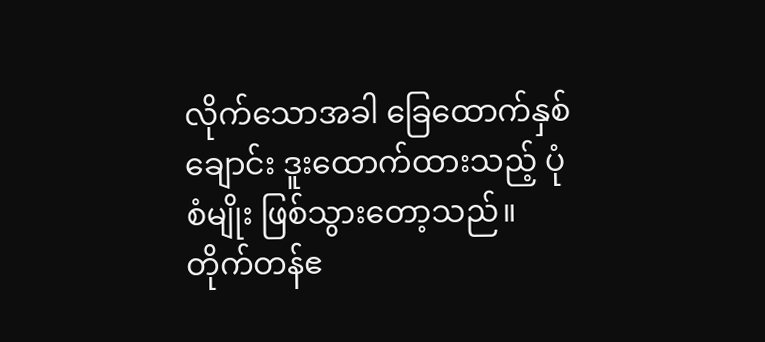လိုက်သောအခါ ခြေထောက်နှစ်ချောင်း ဒူးထောက်ထားသည့် ပုံစံမျိုး ဖြစ်သွားတော့သည်။
တိုက်တန်ဧ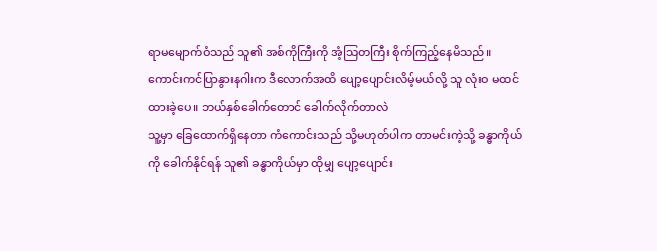ရာမမျောက်ဝံသည် သူ၏ အစ်ကိုကြီးကို အံ့သြတကြီး စိုက်ကြည့်နေမိသည်။ ကောင်းကင်ပြာနွားနဂါးက ဒီလောက်အထိ ပျော့ပျောင်းလိမ့်မယ်လို့ သူ လုံးဝ မထင်ထားခဲ့ပေ။ ဘယ်နှစ်ခေါက်တောင် ခေါက်လိုက်တာလဲ
သူ့မှာ ခြေထောက်ရှိနေတာ ကံကောင်းသည် သို့မဟုတ်ပါက တာမင်းကဲ့သို့ ခန္ဓာကိုယ်ကို ခေါက်နိုင်ရန် သူ၏ ခန္ဓာကိုယ်မှာ ထိုမျှ ပျော့ပျောင်း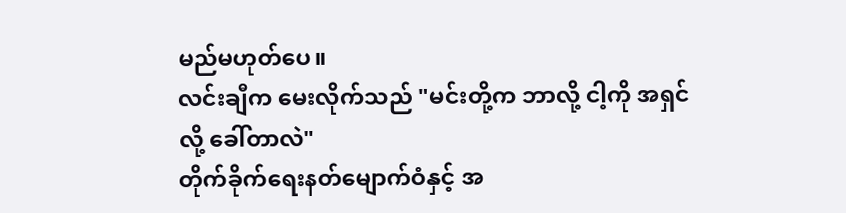မည်မဟုတ်ပေ။
လင်းချီက မေးလိုက်သည် "မင်းတို့က ဘာလို့ ငါ့ကို အရှင် လို့ ခေါ်တာလဲ"
တိုက်ခိုက်ရေးနတ်မျောက်ဝံနှင့် အ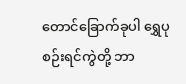တောင်ခြောက်ခုပါ ရွှေပုစဉ်းရင်ကွဲတို့ ဘာ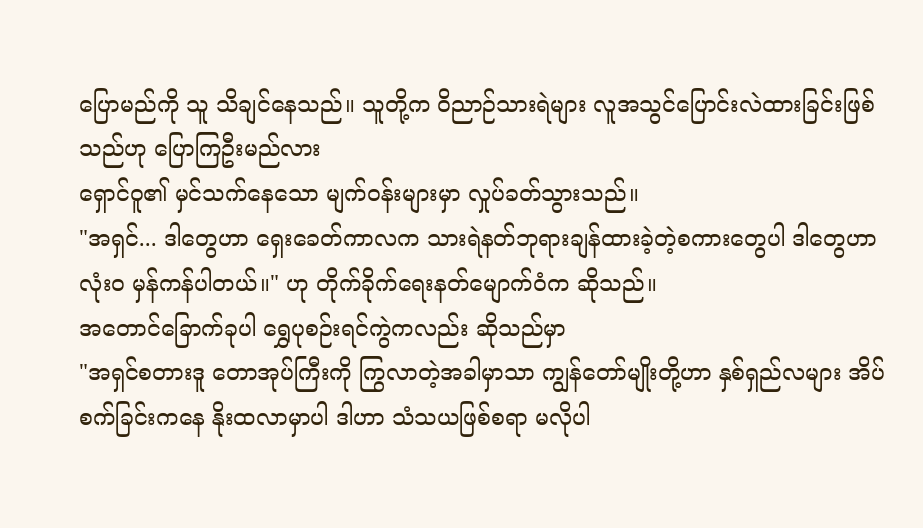ပြောမည်ကို သူ သိချင်နေသည်။ သူတို့က ဝိညာဉ်သားရဲများ လူအသွင်ပြောင်းလဲထားခြင်းဖြစ်သည်ဟု ပြောကြဦးမည်လား
ရှောင်ဝူ၏ မှင်သက်နေသော မျက်ဝန်းများမှာ လှုပ်ခတ်သွားသည်။
"အရှင်... ဒါတွေဟာ ရှေးခေတ်ကာလက သားရဲနတ်ဘုရားချန်ထားခဲ့တဲ့စကားတွေပါ ဒါတွေဟာ လုံးဝ မှန်ကန်ပါတယ်။" ဟု တိုက်ခိုက်ရေးနတ်မျောက်ဝံက ဆိုသည်။
အတောင်ခြောက်ခုပါ ရွှေပုစဉ်းရင်ကွဲကလည်း ဆိုသည်မှာ
"အရှင်စတားဒူ တောအုပ်ကြီးကို ကြွလာတဲ့အခါမှာသာ ကျွန်တော်မျိုးတို့ဟာ နှစ်ရှည်လများ အိပ်စက်ခြင်းကနေ နိုးထလာမှာပါ ဒါဟာ သံသယဖြစ်စရာ မလိုပါ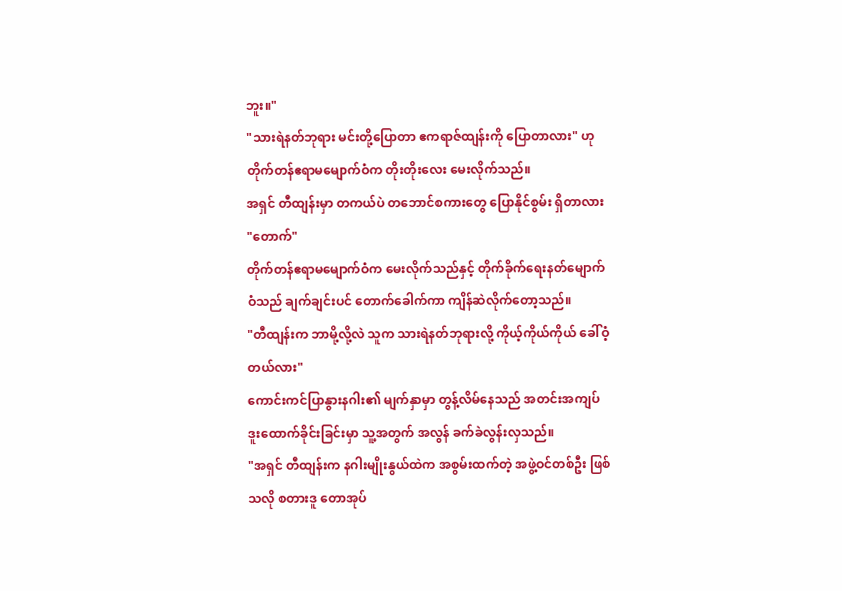ဘူး။"
"သားရဲနတ်ဘုရား မင်းတို့ပြောတာ ဧကရာဇ်ထျန်းကို ပြောတာလား" ဟု တိုက်တန်ဧရာမမျောက်ဝံက တိုးတိုးလေး မေးလိုက်သည်။
အရှင် တီထျန်းမှာ တကယ်ပဲ တဘောင်စကားတွေ ပြောနိုင်စွမ်း ရှိတာလား
"တောက်"
တိုက်တန်ဧရာမမျောက်ဝံက မေးလိုက်သည်နှင့် တိုက်ခိုက်ရေးနတ်မျောက်ဝံသည် ချက်ချင်းပင် တောက်ခေါက်ကာ ကျိန်ဆဲလိုက်တော့သည်။
"တီထျန်းက ဘာမို့လို့လဲ သူက သားရဲနတ်ဘုရားလို့ ကိုယ့်ကိုယ်ကိုယ် ခေါ်ဝံ့တယ်လား"
ကောင်းကင်ပြာနွားနဂါး၏ မျက်နှာမှာ တွန့်လိမ်နေသည် အတင်းအကျပ် ဒူးထောက်ခိုင်းခြင်းမှာ သူ့အတွက် အလွန် ခက်ခဲလွန်းလှသည်။
"အရှင် တီထျန်းက နဂါးမျိုးနွယ်ထဲက အစွမ်းထက်တဲ့ အဖွဲ့ဝင်တစ်ဦး ဖြစ်သလို စတားဒူ တောအုပ်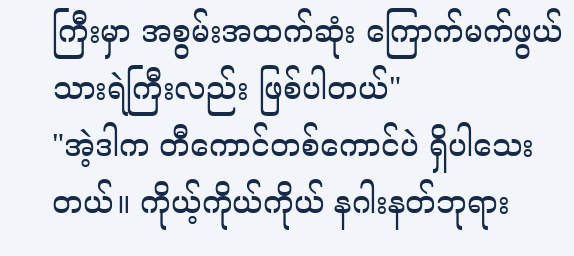ကြီးမှာ အစွမ်းအထက်ဆုံး ကြောက်မက်ဖွယ်သားရဲကြီးလည်း ဖြစ်ပါတယ်"
"အဲ့ဒါက တီကောင်တစ်ကောင်ပဲ ရှိပါသေးတယ်။ ကိုယ့်ကိုယ်ကိုယ် နဂါးနတ်ဘုရား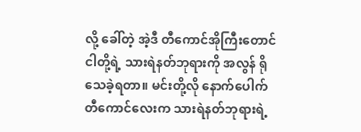လို့ ခေါ်တဲ့ အဲ့ဒီ တီကောင်အိုကြီးတောင် ငါတို့ရဲ့ သားရဲနတ်ဘုရားကို အလွန် ရိုသေခဲ့ရတာ။ မင်းတို့လို နောက်ပေါက် တီကောင်လေးက သားရဲနတ်ဘုရားရဲ့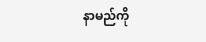နာမည်ကို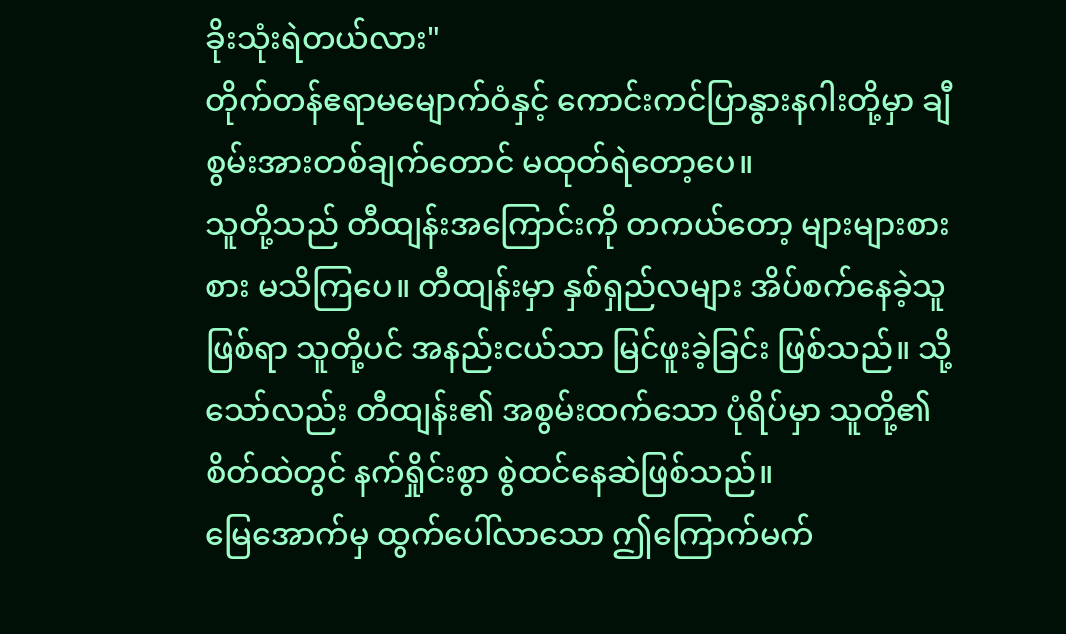ခိုးသုံးရဲတယ်လား"
တိုက်တန်ဧရာမမျောက်ဝံနှင့် ကောင်းကင်ပြာနွားနဂါးတို့မှာ ချီစွမ်းအားတစ်ချက်တောင် မထုတ်ရဲတော့ပေ။
သူတို့သည် တီထျန်းအကြောင်းကို တကယ်တော့ များများစားစား မသိကြပေ။ တီထျန်းမှာ နှစ်ရှည်လများ အိပ်စက်နေခဲ့သူဖြစ်ရာ သူတို့ပင် အနည်းငယ်သာ မြင်ဖူးခဲ့ခြင်း ဖြစ်သည်။ သို့သော်လည်း တီထျန်း၏ အစွမ်းထက်သော ပုံရိပ်မှာ သူတို့၏ စိတ်ထဲတွင် နက်ရှိုင်းစွာ စွဲထင်နေဆဲဖြစ်သည်။
မြေအောက်မှ ထွက်ပေါ်လာသော ဤကြောက်မက်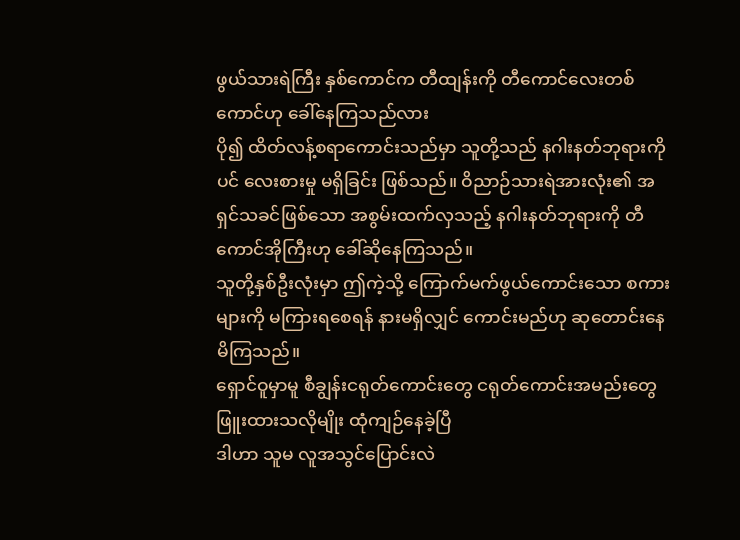ဖွယ်သားရဲကြီး နှစ်ကောင်က တီထျန်းကို တီကောင်လေးတစ်ကောင်ဟု ခေါ်နေကြသည်လား
ပို၍ ထိတ်လန့်စရာကောင်းသည်မှာ သူတို့သည် နဂါးနတ်ဘုရားကိုပင် လေးစားမှု မရှိခြင်း ဖြစ်သည်။ ဝိညာဉ်သားရဲအားလုံး၏ အရှင်သခင်ဖြစ်သော အစွမ်းထက်လှသည့် နဂါးနတ်ဘုရားကို တီကောင်အိုကြီးဟု ခေါ်ဆိုနေကြသည်။
သူတို့နှစ်ဦးလုံးမှာ ဤကဲ့သို့ ကြောက်မက်ဖွယ်ကောင်းသော စကားများကို မကြားရစေရန် နားမရှိလျှင် ကောင်းမည်ဟု ဆုတောင်းနေမိကြသည်။
ရှောင်ဝူမှာမူ စီချွန်းငရုတ်ကောင်းတွေ ငရုတ်ကောင်းအမည်းတွေ ဖြူးထားသလိုမျိုး ထုံကျဉ်နေခဲ့ပြီ
ဒါဟာ သူမ လူအသွင်ပြောင်းလဲ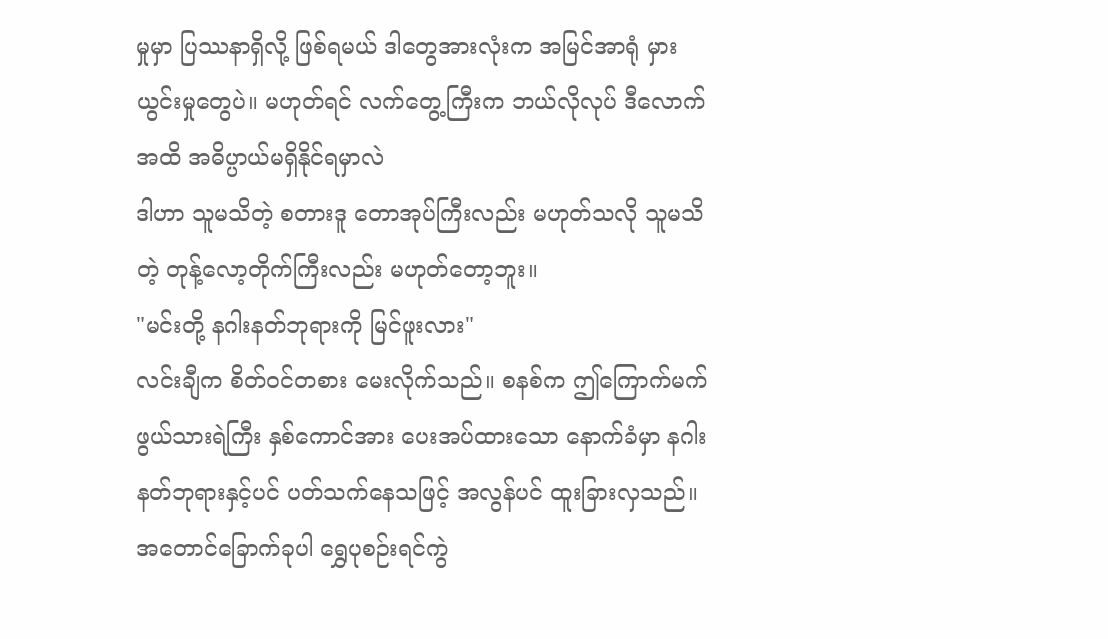မှုမှာ ပြဿနာရှိလို့ ဖြစ်ရမယ် ဒါတွေအားလုံးက အမြင်အာရုံ မှားယွင်းမှုတွေပဲ။ မဟုတ်ရင် လက်တွေ့ကြီးက ဘယ်လိုလုပ် ဒီလောက်အထိ အဓိပ္ပာယ်မရှိနိုင်ရမှာလဲ
ဒါဟာ သူမသိတဲ့ စတားဒူ တောအုပ်ကြီးလည်း မဟုတ်သလို သူမသိတဲ့ တုန့်လော့တိုက်ကြီးလည်း မဟုတ်တော့ဘူး။
"မင်းတို့ နဂါးနတ်ဘုရားကို မြင်ဖူးလား"
လင်းချီက စိတ်ဝင်တစား မေးလိုက်သည်။ စနစ်က ဤကြောက်မက်ဖွယ်သားရဲကြီး နှစ်ကောင်အား ပေးအပ်ထားသော နောက်ခံမှာ နဂါးနတ်ဘုရားနှင့်ပင် ပတ်သက်နေသဖြင့် အလွန်ပင် ထူးခြားလှသည်။
အတောင်ခြောက်ခုပါ ရွှေပုစဉ်းရင်ကွဲ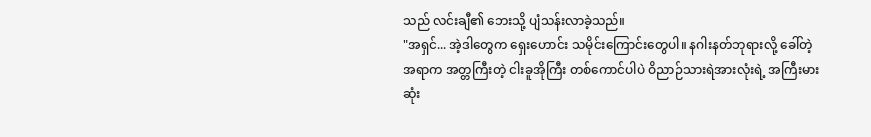သည် လင်းချီ၏ ဘေးသို့ ပျံသန်းလာခဲ့သည်။
"အရှင်... အဲ့ဒါတွေက ရှေးဟောင်း သမိုင်းကြောင်းတွေပါ။ နဂါးနတ်ဘုရားလို့ ခေါ်တဲ့အရာက အတ္တကြီးတဲ့ ငါးခူအိုကြီး တစ်ကောင်ပါပဲ ဝိညာဉ်သားရဲအားလုံးရဲ့ အကြီးမားဆုံး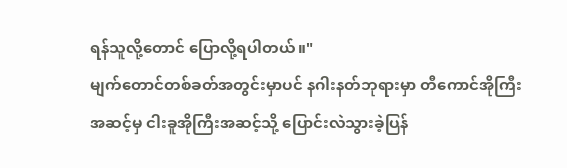ရန်သူလို့တောင် ပြောလို့ရပါတယ်။"
မျက်တောင်တစ်ခတ်အတွင်းမှာပင် နဂါးနတ်ဘုရားမှာ တီကောင်အိုကြီးအဆင့်မှ ငါးခူအိုကြီးအဆင့်သို့ ပြောင်းလဲသွားခဲ့ပြန်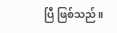ပြီ ဖြစ်သည်။